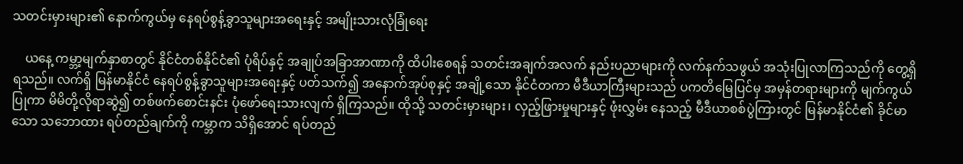သတင်းမှားများ၏ နောက်ကွယ်မှ နေရပ်စွန့်ခွာသူများအရေးနှင့် အမျိုးသားလုံခြုံရေး

    ယနေ့ ကမ္ဘာ့မျက်နှာစာတွင် နိုင်ငံတစ်နိုင်ငံ၏ ပုံရိပ်နှင့် အချုပ်အခြာအာဏာကို ထိပါးစေရန် သတင်းအချက်အလက် နည်းပညာများကို လက်နက်သဖွယ် အသုံးပြုလာကြသည်ကို တွေ့ရှိရသည်။ လက်ရှိ မြန်မာနိုင်ငံ နေရပ်စွန့်ခွာသူများအရေးနှင့် ပတ်သက်၍ အနောက်အုပ်စုနှင့် အချို့သော နိုင်ငံတကာ မီဒီယာကြီးများသည် ပကတိမြေပြင်မှ အမှန်တရားများကို မျက်ကွယ်ပြုကာ မိမိတို့လိုရာဆွဲ၍ တစ်ဖက်စောင်းနင်း ပုံဖော်ရေးသားလျက် ရှိကြသည်။ ထိုသို့ သတင်းမှားများ၊ လှည့်ဖြားမှုများနှင့် ဖုံးလွှမ်း နေသည့် မီဒီယာစစ်ပွဲကြားတွင် မြန်မာနိုင်ငံ၏ ခိုင်မာသော သဘောထား ရပ်တည်ချက်ကို ကမ္ဘာက သိရှိအောင် ရပ်တည်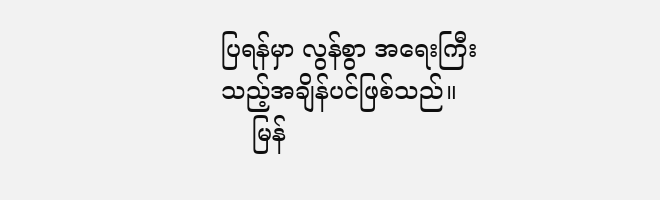ပြရန်မှာ လွန်စွာ အရေးကြီးသည့်အချိန်ပင်ဖြစ်သည်။
    မြန်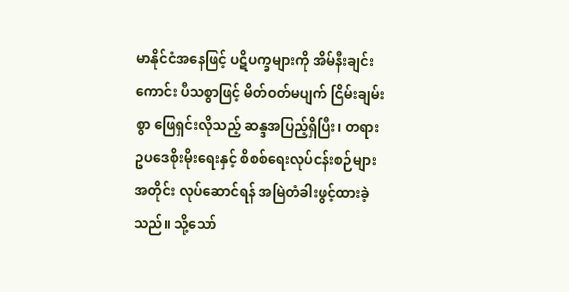မာနိုင်ငံအနေဖြင့် ပဋိပက္ခများကို အိမ်နီးချင်းကောင်း ပီသစွာဖြင့် မိတ်ဝတ်မပျက် ငြိမ်းချမ်းစွာ ဖြေရှင်းလိုသည့် ဆန္ဒအပြည့်ရှိပြီး၊ တရားဥပဒေစိုးမိုးရေးနှင့် စိစစ်ရေးလုပ်ငန်းစဉ်များအတိုင်း လုပ်ဆောင်ရန် အမြဲတံခါးဖွင့်ထားခဲ့သည်။ သို့သော်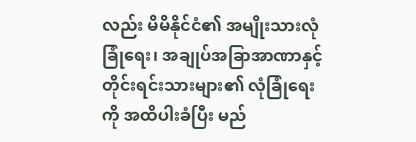လည်း မိမိနိုင်ငံ၏ အမျိုးသားလုံခြုံရေး၊ အချုပ်အခြာအာဏာနှင့် တိုင်းရင်းသားများ၏ လုံခြုံရေးကို အထိပါးခံပြီး မည်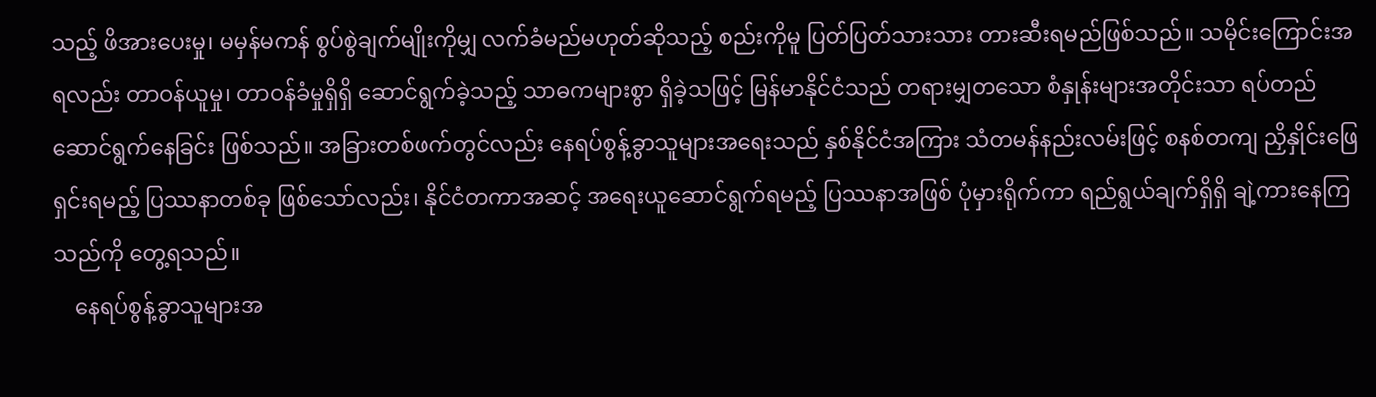သည့် ဖိအားပေးမှု၊ မမှန်မကန် စွပ်စွဲချက်မျိုးကိုမျှ လက်ခံမည်မဟုတ်ဆိုသည့် စည်းကိုမူ ပြတ်ပြတ်သားသား တားဆီးရမည်ဖြစ်သည်။ သမိုင်းကြောင်းအရလည်း တာဝန်ယူမှု၊ တာဝန်ခံမှုရှိရှိ ဆောင်ရွက်ခဲ့သည့် သာဓကများစွာ ရှိခဲ့သဖြင့် မြန်မာနိုင်ငံသည် တရားမျှတသော စံနှုန်းများအတိုင်းသာ ရပ်တည်ဆောင်ရွက်နေခြင်း ဖြစ်သည်။ အခြားတစ်ဖက်တွင်လည်း နေရပ်စွန့်ခွာသူများအရေးသည် နှစ်နိုင်ငံအကြား သံတမန်နည်းလမ်းဖြင့် စနစ်တကျ ညှိနှိုင်းဖြေ ရှင်းရမည့် ပြဿနာတစ်ခု ဖြစ်သော်လည်း၊ နိုင်ငံတကာအဆင့် အရေးယူဆောင်ရွက်ရမည့် ပြဿနာအဖြစ် ပုံမှားရိုက်ကာ ရည်ရွယ်ချက်ရှိရှိ ချဲ့ကားနေကြသည်ကို တွေ့ရသည်။
    နေရပ်စွန့်ခွာသူများအ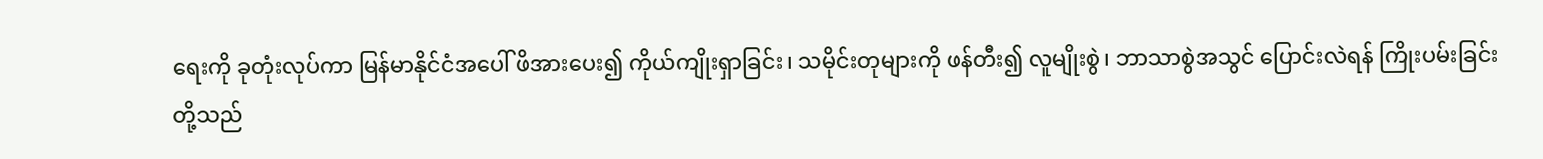ရေးကို ခုတုံးလုပ်ကာ မြန်မာနိုင်ငံအပေါ် ဖိအားပေး၍ ကိုယ်ကျိုးရှာခြင်း၊ သမိုင်းတုများကို ဖန်တီး၍ လူမျိုးစွဲ၊ ဘာသာစွဲအသွင် ပြောင်းလဲရန် ကြိုးပမ်းခြင်းတို့သည်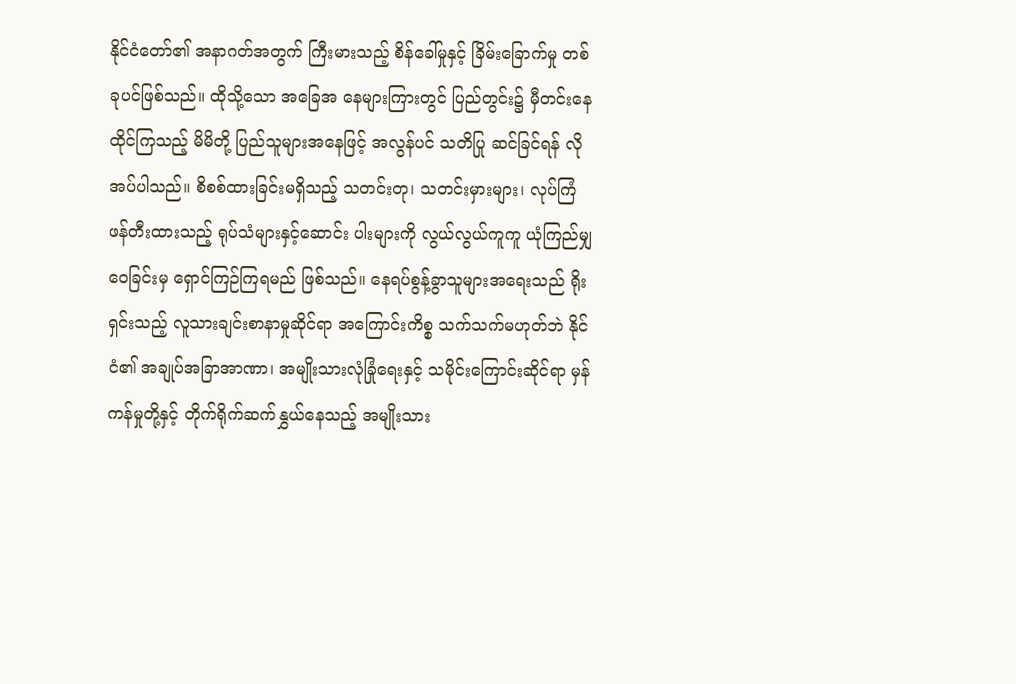နိုင်ငံတော်၏ အနာဂတ်အတွက် ကြီးမားသည့် စိန်ခေါ်မှုနှင့် ခြိမ်းခြောက်မှု တစ်ခုပင်ဖြစ်သည်။ ထိုသို့သော အခြေအ နေများကြားတွင် ပြည်တွင်း၌ မှီတင်းနေထိုင်ကြသည့် မိမိတို့ ပြည်သူများအနေဖြင့် အလွန်ပင် သတိပြု ဆင်ခြင်ရန် လိုအပ်ပါသည်။ စိစစ်ထားခြင်းမရှိသည့် သတင်းတု၊ သတင်းမှားများ၊ လုပ်ကြံဖန်တီးထားသည့် ရုပ်သံများနှင့်ဆောင်း ပါးများကို လွယ်လွယ်ကူကူ ယုံကြည်မျှဝေခြင်းမှ ရှောင်ကြဉ်ကြရမည် ဖြစ်သည်။ နေရပ်စွန့်ခွာသူများအရေးသည် ရိုးရှင်းသည့် လူသားချင်းစာနာမှုဆိုင်ရာ အကြောင်းကိစ္စ သက်သက်မဟုတ်ဘဲ နိုင်ငံ၏ အချုပ်အခြာအာဏာ၊ အမျိုးသားလုံခြုံရေးနှင့် သမိုင်းကြောင်းဆိုင်ရာ မှန်ကန်မှုတို့နှင့် တိုက်ရိုက်ဆက်နွှယ်နေသည့် အမျိုးသား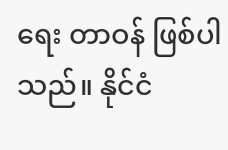ရေး တာဝန် ဖြစ်ပါသည်။ နိုင်ငံ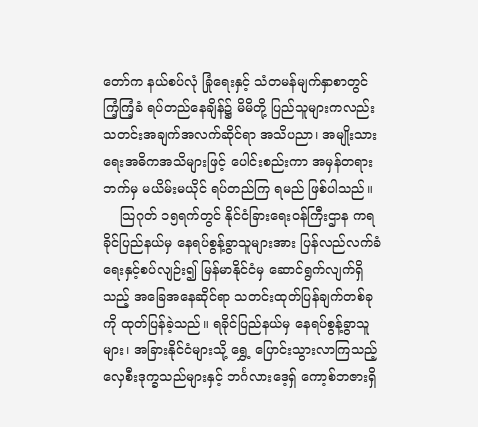တော်က နယ်စပ်လုံ ခြုံရေးနှင့် သံတမန်မျက်နှာစာတွင် ကြံ့ကြံ့ခံ ရပ်တည်နေချိန်၌ မိမိတို့ ပြည်သူများကလည်း သတင်းအချက်အလက်ဆိုင်ရာ အသိပညာ၊ အမျိုးသားရေးအဓိကအသိများဖြင့် ပေါင်းစည်းကာ အမှန်တရားဘက်မှ မယိမ်းမယိုင် ရပ်တည်ကြ ရမည် ဖြစ်ပါသည်။
    သြဂုတ် ၁၅ရက်တွင် နိုင်ငံခြားရေးဝန်ကြီးဌာန ကရခိုင်ပြည်နယ်မှ နေရပ်စွန့်ခွာသူများအား ပြန်လည်လက်ခံရေးနှင့်စပ်လျဉ်း၍ မြန်မာနိုင်ငံမှ ဆောင်ရွက်လျက်ရှိသည့် အခြေအနေဆိုင်ရာ သတင်းထုတ်ပြန်ချက်တစ်ခုကို ထုတ်ပြန်ခဲ့သည်။ ရခိုင်ပြည်နယ်မှ နေရပ်စွန့်ခွာသူများ၊ အခြားနိုင်ငံများသို့ ရွှေ့ ပြောင်းသွားလာကြသည့် လှေစီးဒုက္ခသည်များနှင့် ဘင်္ဂလားဒေ့ရှ် ကော့စ်ဘဇားရှိ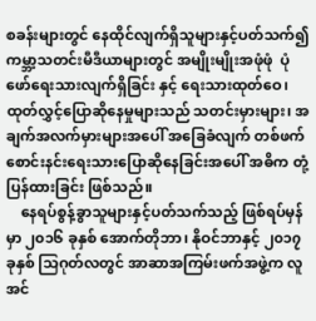စခန်းများတွင် နေထိုင်လျက်ရှိသူများနှင့်ပတ်သက်၍ ကမ္ဘာ့သတင်းမီဒီယာများတွင် အမျိုးမျိုးအဖုံဖုံ  ပုံဖော်ရေးသားလျက်ရှိခြင်း နှင့် ရေးသားထုတ်ဝေ၊ ထုတ်လွှင့်ပြောဆိုနေမှုများသည် သတင်းမှားများ၊ အချက်အလက်မှားများအပေါ် အခြေခံလျက် တစ်ဖက်စောင်းနင်းရေးသားပြောဆိုနေခြင်းအပေါ် အဓိက တုံ့ပြန်ထားခြင်း ဖြစ်သည်။
    နေရပ်စွန့်ခွာသူများနှင့်ပတ်သက်သည့် ဖြစ်ရပ်မှန်မှာ ၂၀၁၆ ခုနှစ် အောက်တိုဘာ၊ နိုဝင်ဘာနှင့် ၂၀၁၇ ခုနှစ် သြဂုတ်လတွင် အာဆာအကြမ်းဖက်အဖွဲ့က လူအင်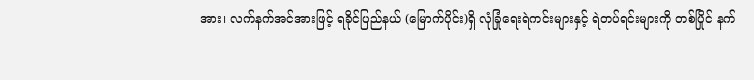အား၊ လက်နက်အင်အားဖြင့် ရခိုင်ပြည်နယ် (မြောက်ပိုင်း)ရှိ လုံခြုံရေးရဲကင်းများနှင့် ရဲတပ်ရင်းများကို တစ်ပြိုင် နက်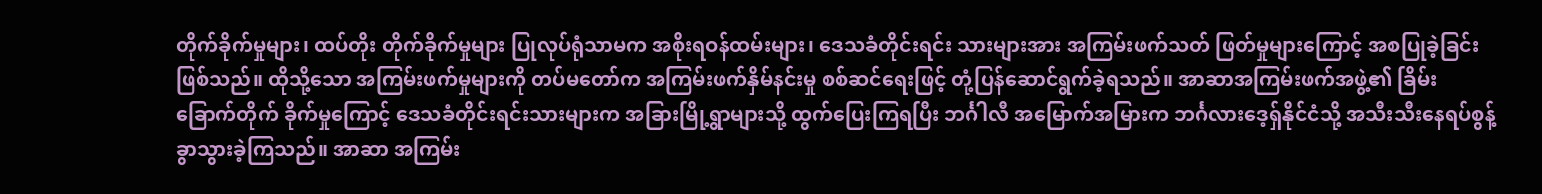တိုက်ခိုက်မှုများ၊ ထပ်တိုး တိုက်ခိုက်မှုများ ပြုလုပ်ရုံသာမက အစိုးရဝန်ထမ်းများ၊ ဒေသခံတိုင်းရင်း သားများအား အကြမ်းဖက်သတ် ဖြတ်မှုများကြောင့် အစပြုခဲ့ခြင်းဖြစ်သည်။ ထိုသို့သော အကြမ်းဖက်မှုများကို တပ်မတော်က အကြမ်းဖက်နှိမ်နင်းမှု စစ်ဆင်ရေးဖြင့် တုံ့ပြန်ဆောင်ရွက်ခဲ့ရသည်။ အာဆာအကြမ်းဖက်အဖွဲ့၏ ခြိမ်းခြောက်တိုက် ခိုက်မှုကြောင့် ဒေသခံတိုင်းရင်းသားများက အခြားမြို့ရွာများသို့ ထွက်ပြေးကြရပြီး ဘင်္ဂါလီ အမြောက်အမြားက ဘင်္ဂလားဒေ့ရှ်နိုင်ငံသို့ အသီးသီးနေရပ်စွန့်ခွာသွားခဲ့ကြသည်။ အာဆာ အကြမ်း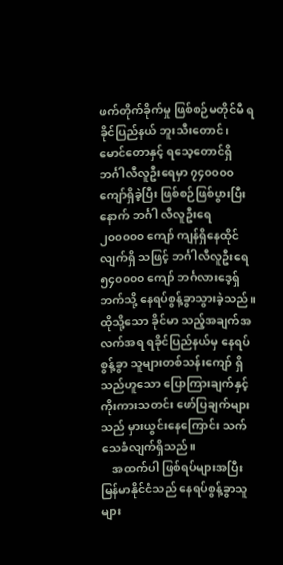ဖက်တိုက်ခိုက်မှု ဖြစ်စဉ်မတိုင်မီ ရခိုင်ပြည်နယ် ဘူးသီးတောင်၊ မောင်တောနှင့် ရသေ့တောင်ရှိ ဘင်္ဂါလီလူဦးရေမှာ ၇၄၀၀၀၀ ကျော်ရှိခဲ့ပြီး ဖြစ်စဉ်ဖြစ်ပွားပြီးနောက် ဘင်္ဂါ လီလူဦးရေ ၂၀၀၀၀၀ ကျော် ကျန်ရှိနေထိုင်လျက်ရှိ သဖြင့် ဘင်္ဂါလီလူဦးရေ ၅၄၀၀၀၀ ကျော် ဘင်္ဂလားဒေ့ရှ် ဘက်သို့ နေရပ်စွန့်ခွာသွားခဲ့သည်။ ထိုသို့သော ခိုင်မာ သည့်အချက်အလက်အရ ရခိုင်ပြည်နယ်မှ နေရပ်စွန့်ခွာ သူများတစ်သန်းကျော် ရှိသည်ဟူသော ပြောကြားချက်နှင့် ကိုးကားသတင်း ဖော်ပြချက်များသည် မှားယွင်းနေကြောင်း သက်သေခံလျက်ရှိသည်။
    အထက်ပါ ဖြစ်ရပ်များအပြီး မြန်မာနိုင်ငံသည် နေရပ်စွန့်ခွာသူများ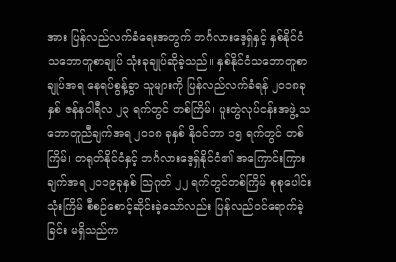အား ပြန်လည်လက်ခံရေးအတွက် ဘင်္ဂလားဒေ့ရှ်နှင့် နှစ်နိုင်ငံသဘောတူစာချုပ် သုံးခုချုပ်ဆိုခဲ့သည်။ နှစ်နိုင်ငံသဘောတူစာချုပ်အရ နေရပ်စွန့်ခွာ သူများကို ပြန်လည်လက်ခံရန် ၂၀၁၈ခုနှစ် ဇန်နဝါရီလ ၂၃ ရက်တွင် တစ်ကြိမ်၊ ပူးတွဲလုပ်ငန်းအဖွဲ့ သဘောတူညီချက်အရ ၂၀၁၈ ခုနှစ် နိုဝင်ဘာ ၁၅ ရက်တွင် တစ်ကြိမ်၊ တရုတ်နိုင်ငံနှင့် ဘင်္ဂလားဒေ့ရှ်နိုင်ငံ၏ အကြောင်းကြားချက်အရ ၂၀၁၉ခုနှစ် သြဂုတ် ၂၂ ရက်တွင်တစ်ကြိမ် စုစုပေါင်းသုံးကြိမ် စီစဉ်စောင့်ဆိုင်းခဲ့သော်လည်း ပြန်လည်ဝင်ရောက်ခဲ့ခြင်း မရှိသည်က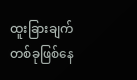ထူးခြားချက်တစ်ခုဖြစ်နေ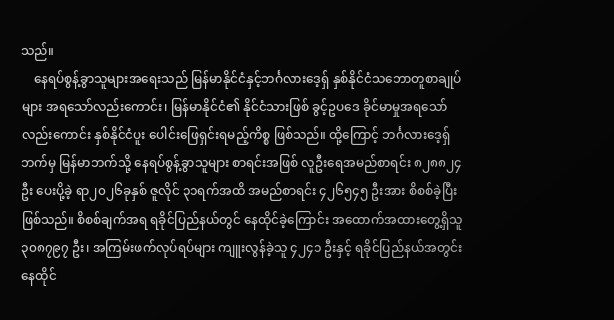သည်။
    နေရပ်စွန့်ခွာသူများအရေးသည် မြန်မာနိုင်ငံနှင့်ဘင်္ဂလားဒေ့ရှ် နှစ်နိုင်ငံသဘောတူစာချုပ်များ အရသော်လည်းကောင်း၊ မြန်မာနိုင်ငံ၏ နိုင်ငံသားဖြစ် ခွင့်ဥပဒေ ခိုင်မာမှုအရသော်လည်းကောင်း နှစ်နိုင်ငံပူး ပေါင်းဖြေရှင်းရမည့်ကိစ္စ ဖြစ်သည်။ ထို့ကြောင့် ဘင်္ဂလားဒေ့ရှ်ဘက်မှ မြန်မာဘက်သို့ နေရပ်စွန့်ခွာသူများ စာရင်းအဖြစ် လူဦးရေအမည်စာရင်း ၈၂၈၈၂၄ ဦး ပေးပို့ခဲ့ ရာ၂၀၂၆ခုနှစ် ဇူလိုင် ၃၁ရက်အထိ အမည်စာရင်း ၄၂၆၅၄၅ ဦးအား စိစစ်ခဲ့ပြီး ဖြစ်သည်။ စိစစ်ချက်အရ ရခိုင်ပြည်နယ်တွင် နေထိုင်ခဲ့ကြောင်း အထောက်အထားတွေ့ရှိသူ ၃၀၈၇၉၇ ဦး၊ အကြမ်းဖက်လုပ်ရပ်များ ကျူးလွန်ခဲ့သူ ၄၂၄၁ ဦးနှင့် ရခိုင်ပြည်နယ်အတွင်း နေထိုင်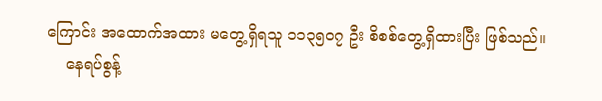ကြောင်း အထောက်အထား မတွေ့ရှိရသူ ၁၁၃၅၀၇ ဦး စိစစ်တွေ့ရှိထားပြီး ဖြစ်သည်။
    နေရပ်စွန့်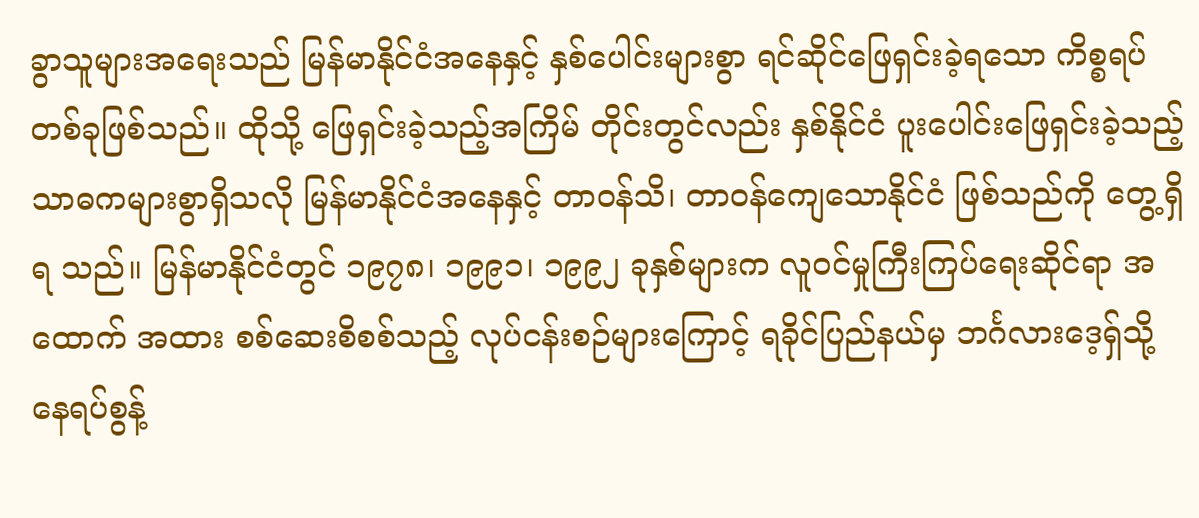ခွာသူများအရေးသည် မြန်မာနိုင်ငံအနေနှင့် နှစ်ပေါင်းများစွာ ရင်ဆိုင်ဖြေရှင်းခဲ့ရသော ကိစ္စရပ်တစ်ခုဖြစ်သည်။ ထိုသို့ ဖြေရှင်းခဲ့သည့်အကြိမ် တိုင်းတွင်လည်း နှစ်နိုင်ငံ ပူးပေါင်းဖြေရှင်းခဲ့သည့် သာဓကများစွာရှိသလို မြန်မာနိုင်ငံအနေနှင့် တာဝန်သိ၊ တာဝန်ကျေသောနိုင်ငံ ဖြစ်သည်ကို တွေ့ရှိရ သည်။ မြန်မာနိုင်ငံတွင် ၁၉၇၈၊ ၁၉၉၁၊ ၁၉၉၂ ခုနှစ်များက လူဝင်မှုကြီးကြပ်ရေးဆိုင်ရာ အထောက် အထား စစ်ဆေးစိစစ်သည့် လုပ်ငန်းစဉ်များကြောင့် ရခိုင်ပြည်နယ်မှ ဘင်္ဂလားဒေ့ရှ်သို့ နေရပ်စွန့်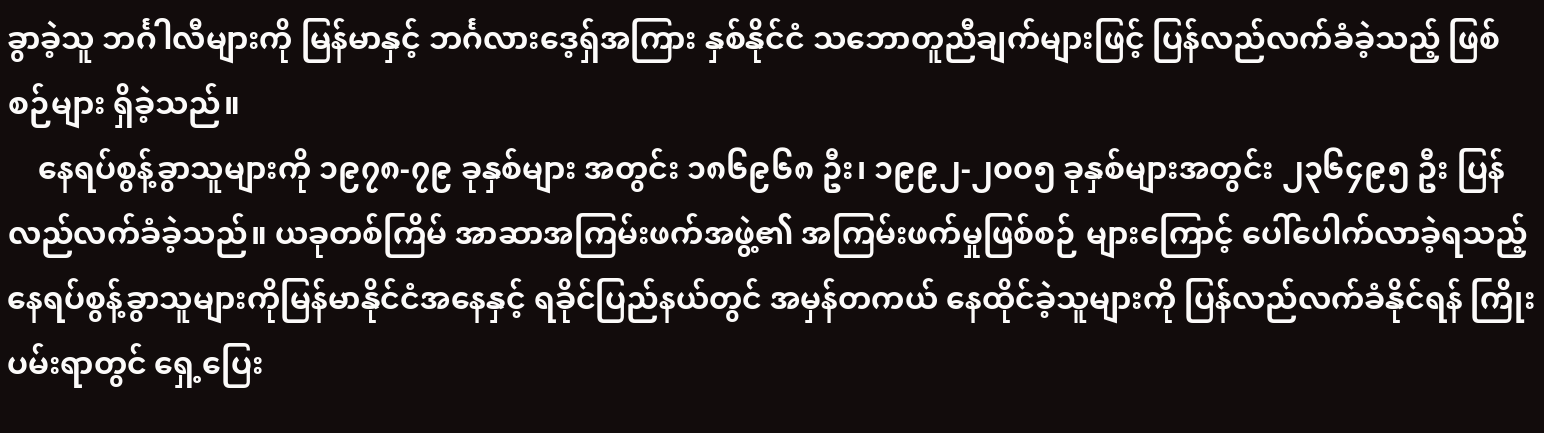ခွာခဲ့သူ ဘင်္ဂါလီများကို မြန်မာနှင့် ဘင်္ဂလားဒေ့ရှ်အကြား နှစ်နိုင်ငံ သဘောတူညီချက်များဖြင့် ပြန်လည်လက်ခံခဲ့သည့် ဖြစ်စဉ်များ ရှိခဲ့သည်။
    နေရပ်စွန့်ခွာသူများကို ၁၉၇၈-၇၉ ခုနှစ်များ အတွင်း ၁၈၆၉၆၈ ဦး၊ ၁၉၉၂-၂၀၀၅ ခုနှစ်များအတွင်း ၂၃၆၄၉၅ ဦး ပြန်လည်လက်ခံခဲ့သည်။ ယခုတစ်ကြိမ် အာဆာအကြမ်းဖက်အဖွဲ့၏ အကြမ်းဖက်မှုဖြစ်စဉ် များကြောင့် ပေါ်ပေါက်လာခဲ့ရသည့် နေရပ်စွန့်ခွာသူများကိုမြန်မာနိုင်ငံအနေနှင့် ရခိုင်ပြည်နယ်တွင် အမှန်တကယ် နေထိုင်ခဲ့သူများကို ပြန်လည်လက်ခံနိုင်ရန် ကြိုးပမ်းရာတွင် ရှေ့ပြေး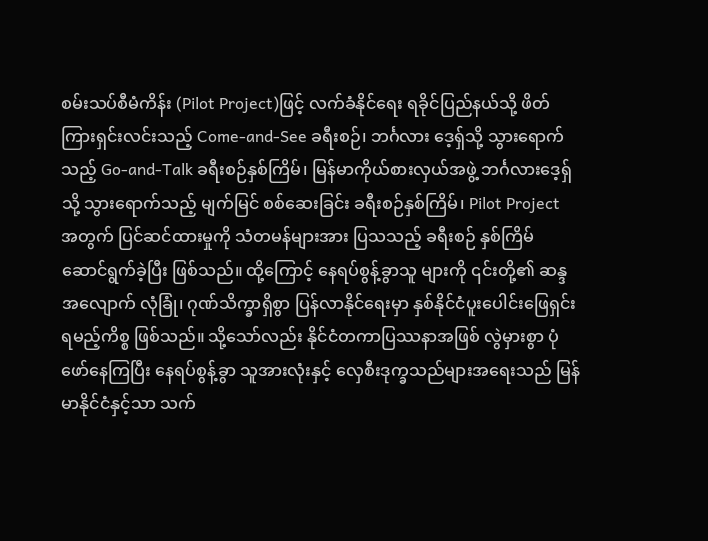စမ်းသပ်စီမံကိန်း (Pilot Project)ဖြင့် လက်ခံနိုင်ရေး ရခိုင်ပြည်နယ်သို့ ဖိတ်ကြားရှင်းလင်းသည့် Come-and-See ခရီးစဉ်၊ ဘင်္ဂလား ဒေ့ရှ်သို့ သွားရောက်သည့် Go-and-Talk ခရီးစဉ်နှစ်ကြိမ်၊ မြန်မာကိုယ်စားလှယ်အဖွဲ့ ဘင်္ဂလားဒေ့ရှ်သို့ သွားရောက်သည့် မျက်မြင် စစ်ဆေးခြင်း ခရီးစဉ်နှစ်ကြိမ်၊ Pilot Project အတွက် ပြင်ဆင်ထားမှုကို သံတမန်များအား ပြသသည့် ခရီးစဉ် နှစ်ကြိမ် ဆောင်ရွက်ခဲ့ပြီး ဖြစ်သည်။ ထို့ကြောင့် နေရပ်စွန့်ခွာသူ များကို ၎င်းတို့၏ ဆန္ဒအလျောက် လုံခြုံ၊ ဂုဏ်သိက္ခာရှိစွာ ပြန်လာနိုင်ရေးမှာ နှစ်နိုင်ငံပူးပေါင်းဖြေရှင်း ရမည့်ကိစ္စ ဖြစ်သည်။ သို့သော်လည်း နိုင်ငံတကာပြဿနာအဖြစ် လွဲမှားစွာ ပုံဖော်နေကြပြီး နေရပ်စွန့်ခွာ သူအားလုံးနှင့် လှေစီးဒုက္ခသည်များအရေးသည် မြန်မာနိုင်ငံနှင့်သာ သက်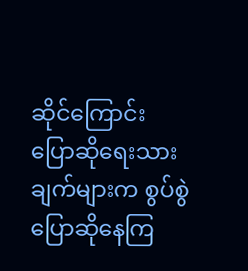ဆိုင်ကြောင်း ပြောဆိုရေးသားချက်များက စွပ်စွဲပြောဆိုနေကြ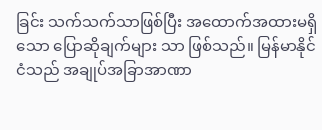ခြင်း သက်သက်သာဖြစ်ပြီး အထောက်အထားမရှိသော ပြောဆိုချက်များ သာ ဖြစ်သည်။ မြန်မာနိုင်ငံသည် အချုပ်အခြာအာဏာ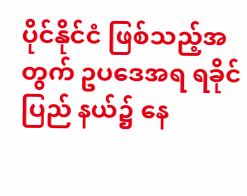ပိုင်နိုင်ငံ ဖြစ်သည့်အတွက် ဥပဒေအရ ရခိုင်ပြည် နယ်၌ နေ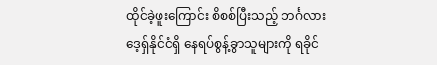ထိုင်ခဲ့ဖူးကြောင်း စိစစ်ပြီးသည့် ဘင်္ဂလားဒေ့ရှ်နိုင်ငံရှိ နေရပ်စွန့်ခွာသူများကို ရခိုင်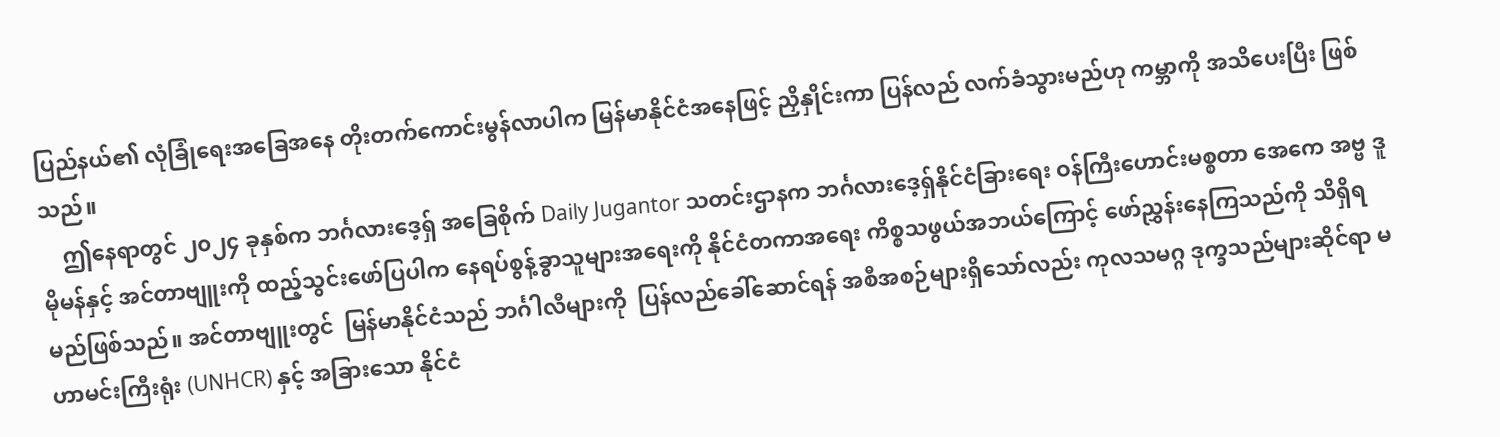ပြည်နယ်၏ လုံခြုံရေးအခြေအနေ တိုးတက်ကောင်းမွန်လာပါက မြန်မာနိုင်ငံအနေဖြင့် ညှိနှိုင်းကာ ပြန်လည် လက်ခံသွားမည်ဟု ကမ္ဘာကို အသိပေးပြီး ဖြစ်သည်။
    ဤနေရာတွင် ၂၀၂၄ ခုနှစ်က ဘင်္ဂလားဒေ့ရှ် အခြေစိုက် Daily Jugantor သတင်းဌာနက ဘင်္ဂလားဒေ့ရှ်နိုင်ငံခြားရေး ဝန်ကြီးဟောင်းမစ္စတာ အေကေ အဗ္ဗ ဒူမိုမန်နှင့် အင်တာဗျူးကို ထည့်သွင်းဖော်ပြပါက နေရပ်စွန့်ခွာသူများအရေးကို နိုင်ငံတကာအရေး ကိစ္စသဖွယ်အဘယ်ကြောင့် ဖော်ညွှန်းနေကြသည်ကို သိရှိရမည်ဖြစ်သည်။ အင်တာဗျူးတွင်  မြန်မာနိုင်ငံသည် ဘင်္ဂါလီများကို  ပြန်လည်ခေါ်ဆောင်ရန် အစီအစဉ်များရှိသော်လည်း ကုလသမဂ္ဂ ဒုက္ခသည်များဆိုင်ရာ မဟာမင်းကြီးရုံး (UNHCR) နှင့် အခြားသော နိုင်ငံ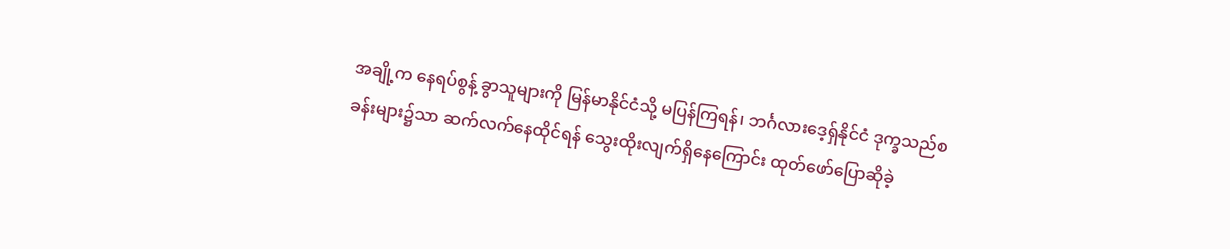အချို့က နေရပ်စွန့် ခွာသူများကို မြန်မာနိုင်ငံသို့ မပြန်ကြရန်၊ ဘင်္ဂလားဒေ့ရှ်နိုင်ငံ ဒုက္ခသည်စခန်းများ၌သာ ဆက်လက်နေထိုင်ရန် သွေးထိုးလျက်ရှိနေကြောင်း ထုတ်ဖော်ပြောဆိုခဲ့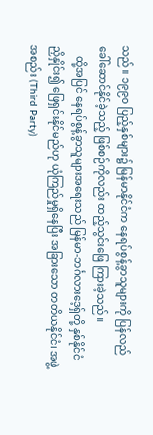သည်။ ၁၉၉၀ ပြည့်နှစ်များ၌ မြန်မာနိုင်ငံက နေရပ်စွန့်ခွာသူများကို ပြန်လည်ခေါ်ဆောင်နိုင်ခဲ့သည့် ဖြစ်စဉ်ကိုလည်း ထည့်သွင်းဖြေ ကြားခဲ့သည်။
    ထို့အပြင် နေရပ်စွန့်ခွာသူများအရေးသည် မြန်မာ-ဘင်္ဂလားဒေ့ရှ်တို့ နှစ်နိုင်ငံညှိနှိုင်း၍ ဖြေရှင်းနိုင်မည်ဟု ယုံကြည်မှုရှိနေပြီး အခြားသော တတိယနိုင်ငံ၊ အဖွဲ့အစည်း (Third Party)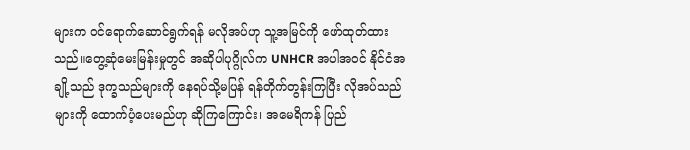များက ဝင်ရောက်ဆောင်ရွက်ရန် မလိုအပ်ဟု သူ့အမြင်ကို ဖော်ထုတ်ထားသည်။တွေ့ဆုံမေးမြန်းမှုတွင် အဆိုပါပုဂ္ဂိုလ်က UNHCR အပါအဝင် နိုင်ငံအချို့သည် ဒုက္ခသည်များကို နေရပ်သို့မပြန် ရန်တိုက်တွန်းကြပြီး လိုအပ်သည်များကို ထောက်ပံ့ပေးမည်ဟု ဆိုကြကြောင်း၊ အမေရိကန် ပြည်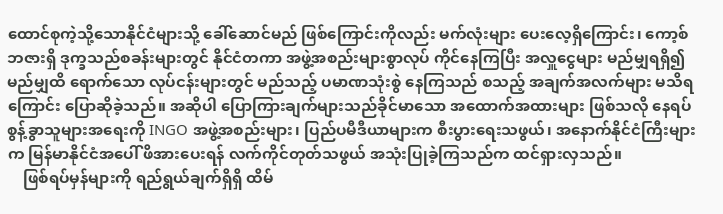ထောင်စုကဲ့သို့သောနိုင်ငံများသို့ ခေါ်ဆောင်မည် ဖြစ်ကြောင်းကိုလည်း မက်လုံးများ ပေးလေ့ရှိကြောင်း၊ ကော့စ်ဘဇားရှိ ဒုက္ခသည်စခန်းများတွင် နိုင်ငံတကာ အဖွဲ့အစည်းများစွာလုပ် ကိုင်နေကြပြီး အလှူငွေများ မည်မျှရရှိ၍ မည်မျှထိ ရောက်သော လုပ်ငန်းများတွင် မည်သည့် ပမာဏသုံးစွဲ နေကြသည် စသည့် အချက်အလက်များ မသိရကြောင်း ပြောဆိုခဲ့သည်။ အဆိုပါ ပြောကြားချက်များသည်ခိုင်မာသော အထောက်အထားများ ဖြစ်သလို နေရပ်စွန့်ခွာသူများအရေးကို INGO အဖွဲ့အစည်းများ၊ ပြည်ပမီဒီယာများက စီးပွားရေးသဖွယ်၊ အနောက်နိုင်ငံကြီးများက မြန်မာနိုင်ငံအပေါ် ဖိအားပေးရန် လက်ကိုင်တုတ်သဖွယ် အသုံးပြုခဲ့ကြသည်က ထင်ရှားလှသည်။
    ဖြစ်ရပ်မှန်များကို ရည်ရွယ်ချက်ရှိရှိ ထိမ်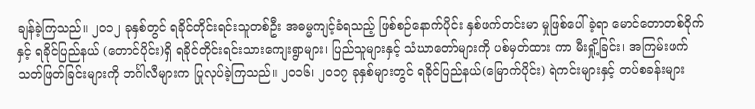ချန်ခဲ့ကြသည်။ ၂၀၁၂ ခုနှစ်တွင် ရခိုင်တိုင်းရင်းသူတစ်ဦး အဓမ္မကျင့်ခံရသည့် ဖြစ်စဉ်နောက်ပိုင်း နှစ်ဖက်တင်းမာ မှုဖြစ်ပေါ်ခဲ့ရာ မောင်တောတစ်ဝိုက်နှင့် ရခိုင်ပြည်နယ် (တောင်ပိုင်း)ရှိ ရခိုင်တိုင်းရင်းသားကျေးရွာများ၊ ပြည်သူများနှင့် သံဃာတော်များကို ပစ်မှတ်ထား ကာ မီးရှို့ခြင်း၊ အကြမ်းဖက် သတ်ဖြတ်ခြင်းများကို ဘင်္ဂါလီများက ပြုလုပ်ခဲ့ကြသည်။ ၂၀၁၆၊ ၂၀၁၇ ခုနှစ်များတွင် ရခိုင်ပြည်နယ်(မြောက်ပိုင်း) ရဲကင်းများနှင့် တပ်စခန်းများ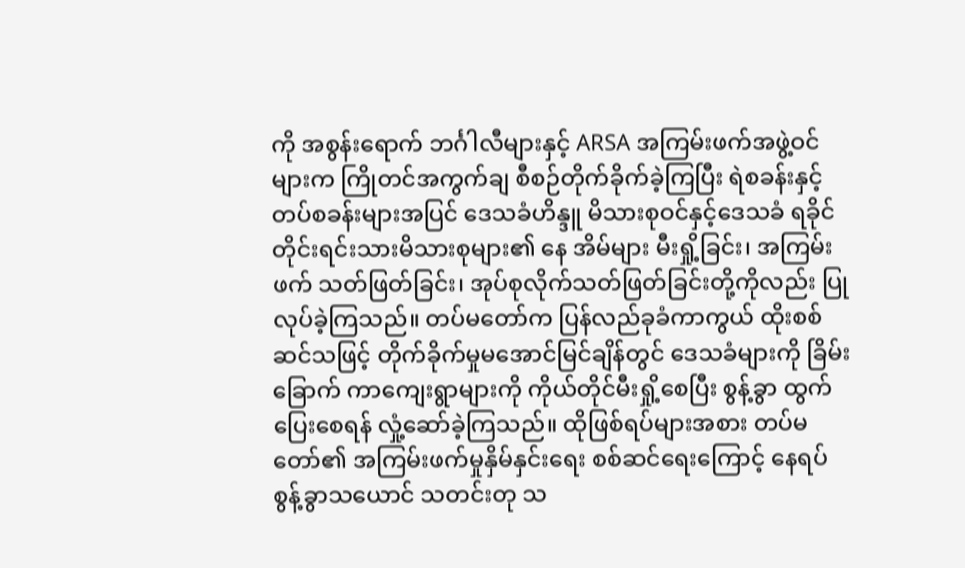ကို အစွန်းရောက် ဘင်္ဂါလီများနှင့် ARSA အကြမ်းဖက်အဖွဲ့ဝင်များက ကြိုတင်အကွက်ချ စီစဉ်တိုက်ခိုက်ခဲ့ကြပြီး ရဲစခန်းနှင့် တပ်စခန်းများအပြင် ဒေသခံဟိန္ဒူ မိသားစုဝင်နှင့်ဒေသခံ ရခိုင်တိုင်းရင်းသားမိသားစုများ၏ နေ အိမ်များ မီးရှို့ခြင်း၊ အကြမ်းဖက် သတ်ဖြတ်ခြင်း၊ အုပ်စုလိုက်သတ်ဖြတ်ခြင်းတို့ကိုလည်း ပြုလုပ်ခဲ့ကြသည်။ တပ်မတော်က ပြန်လည်ခုခံကာကွယ် ထိုးစစ်ဆင်သဖြင့် တိုက်ခိုက်မှုမအောင်မြင်ချိန်တွင် ဒေသခံများကို ခြိမ်း ခြောက် ကာကျေးရွာများကို ကိုယ်တိုင်မီးရှို့စေပြီး စွန့်ခွာ ထွက်ပြေးစေရန် လှုံ့ဆော်ခဲ့ကြသည်။ ထိုဖြစ်ရပ်များအစား တပ်မတော်၏ အကြမ်းဖက်မှုနှိမ်နှင်းရေး စစ်ဆင်ရေးကြောင့် နေရပ်စွန့်ခွာသယောင် သတင်းတု သ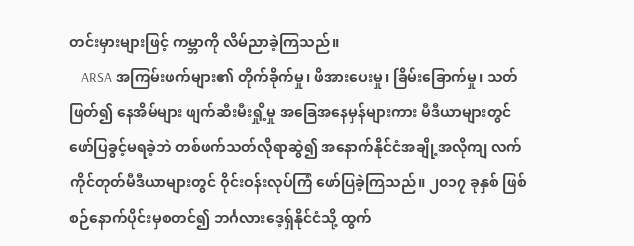တင်းမှားများဖြင့် ကမ္ဘာကို လိမ်ညာခဲ့ကြသည်။
    ARSA အကြမ်းဖက်များ၏ တိုက်ခိုက်မှု၊ ဖိအားပေးမှု၊ ခြိမ်းခြောက်မှု၊ သတ်ဖြတ်၍ နေအိမ်များ ဖျက်ဆီးမီးရှို့မှု အခြေအနေမှန်များကား မီဒီယာများတွင် ဖော်ပြခွင့်မရခဲ့ဘဲ တစ်ဖက်သတ်လိုရာဆွဲ၍ အနောက်နိုင်ငံအချို့အလိုကျ လက်ကိုင်တုတ်မီဒီယာများတွင် ဝိုင်းဝန်းလုပ်ကြံ ဖော်ပြခဲ့ကြသည်။ ၂၀၁၇ ခုနှစ် ဖြစ်စဉ်နောက်ပိုင်းမှစတင်၍ ဘင်္ဂလားဒေ့ရှ်နိုင်ငံသို့ ထွက်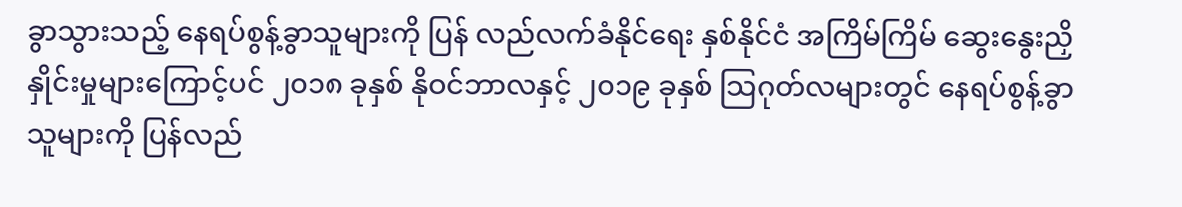ခွာသွားသည့် နေရပ်စွန့်ခွာသူများကို ပြန် လည်လက်ခံနိုင်ရေး နှစ်နိုင်ငံ အကြိမ်ကြိမ် ဆွေးနွေးညှိနှိုင်းမှုများကြောင့်ပင် ၂၀၁၈ ခုနှစ် နိုဝင်ဘာလနှင့် ၂၀၁၉ ခုနှစ် သြဂုတ်လများတွင် နေရပ်စွန့်ခွာသူများကို ပြန်လည်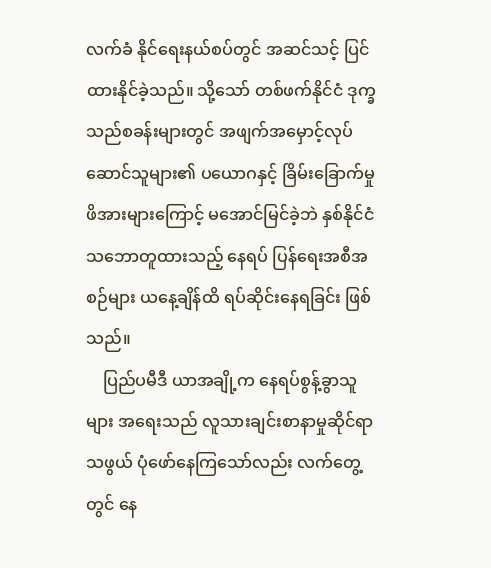လက်ခံ နိုင်ရေးနယ်စပ်တွင် အဆင်သင့် ပြင်ထားနိုင်ခဲ့သည်။ သို့သော် တစ်ဖက်နိုင်ငံ ဒုက္ခသည်စခန်းများတွင် အဖျက်အမှောင့်လုပ်ဆောင်သူများ၏ ပယောဂနှင့် ခြိမ်းခြောက်မှုဖိအားများကြောင့် မအောင်မြင်ခဲ့ဘဲ နှစ်နိုင်ငံသဘောတူထားသည့် နေရပ် ပြန်ရေးအစီအစဉ်များ ယနေ့ချိန်ထိ ရပ်ဆိုင်းနေရခြင်း ဖြစ်သည်။
    ပြည်ပမီဒီ ယာအချို့က နေရပ်စွန့်ခွာသူများ အရေးသည် လူသားချင်းစာနာမှုဆိုင်ရာသဖွယ် ပုံဖော်နေကြသော်လည်း လက်တွေ့တွင် နေ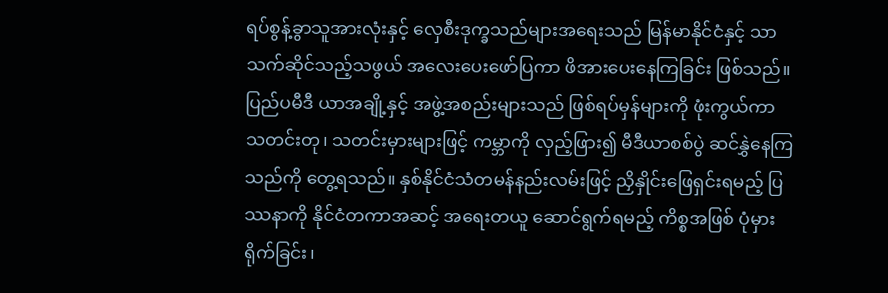ရပ်စွန့်ခွာသူအားလုံးနှင့် လှေစီးဒုက္ခသည်များအရေးသည် မြန်မာနိုင်ငံနှင့် သာသက်ဆိုင်သည့်သဖွယ် အလေးပေးဖော်ပြကာ ဖိအားပေးနေကြခြင်း ဖြစ်သည်။ ပြည်ပမီဒီ ယာအချို့နှင့် အဖွဲ့အစည်းများသည် ဖြစ်ရပ်မှန်များကို ဖုံးကွယ်ကာ  သတင်းတု၊ သတင်းမှားများဖြင့် ကမ္ဘာကို လှည့်ဖြား၍ မီဒီယာစစ်ပွဲ ဆင်နွှဲနေကြသည်ကို တွေ့ရသည်။ နှစ်နိုင်ငံသံတမန်နည်းလမ်းဖြင့် ညှိနှိုင်းဖြေရှင်းရမည့် ပြဿနာကို နိုင်ငံတကာအဆင့် အရေးတယူ ဆောင်ရွက်ရမည့် ကိစ္စအဖြစ် ပုံမှားရိုက်ခြင်း၊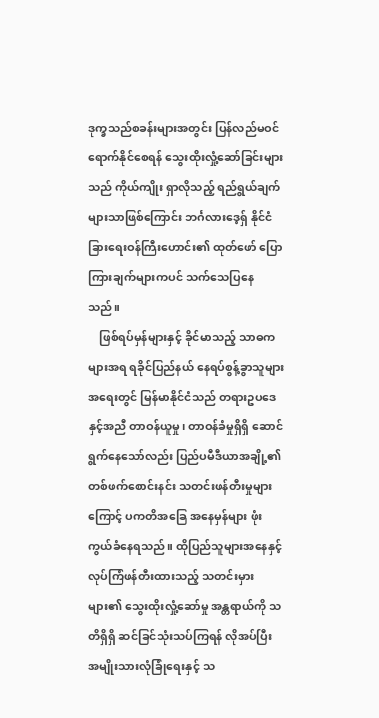ဒုက္ခသည်စခန်းများအတွင်း ပြန်လည်မဝင်ရောက်နိုင်စေရန် သွေးထိုးလှုံ့ဆော်ခြင်းများသည် ကိုယ်ကျိုး ရှာလိုသည့် ရည်ရွယ်ချက်များသာဖြစ်ကြောင်း ဘင်္ဂလားဒေ့ရှ် နိုင်ငံခြားရေးဝန်ကြီးဟောင်း၏ ထုတ်ဖော် ပြောကြားချက်များကပင် သက်သေပြနေသည်။
    ဖြစ်ရပ်မှန်များနှင့် ခိုင်မာသည့် သာဓကများအရ ရခိုင်ပြည်နယ် နေရပ်စွန့်ခွာသူများအရေးတွင် မြန်မာနိုင်ငံသည် တရားဥပဒေနှင့်အညီ တာဝန်ယူမှု၊ တာဝန်ခံမှုရှိရှိ ဆောင်ရွက်နေသော်လည်း ပြည်ပမီဒီယာအချို့၏ တစ်ဖက်စောင်းနင်း သတင်းဖန်တီးမှုများကြောင့် ပကတိအခြေ အနေမှန်များ ဖုံးကွယ်ခံနေရသည်။ ထိုပြည်သူများအနေနှင့် လုပ်ကြံဖန်တီးထားသည့် သတင်းမှားများ၏ သွေးထိုးလှုံ့ဆော်မှု အန္တရာယ်ကို သတိရှိရှိ ဆင်ခြင်သုံးသပ်ကြရန် လိုအပ်ပြီး အမျိုးသားလုံခြုံရေးနှင့် သ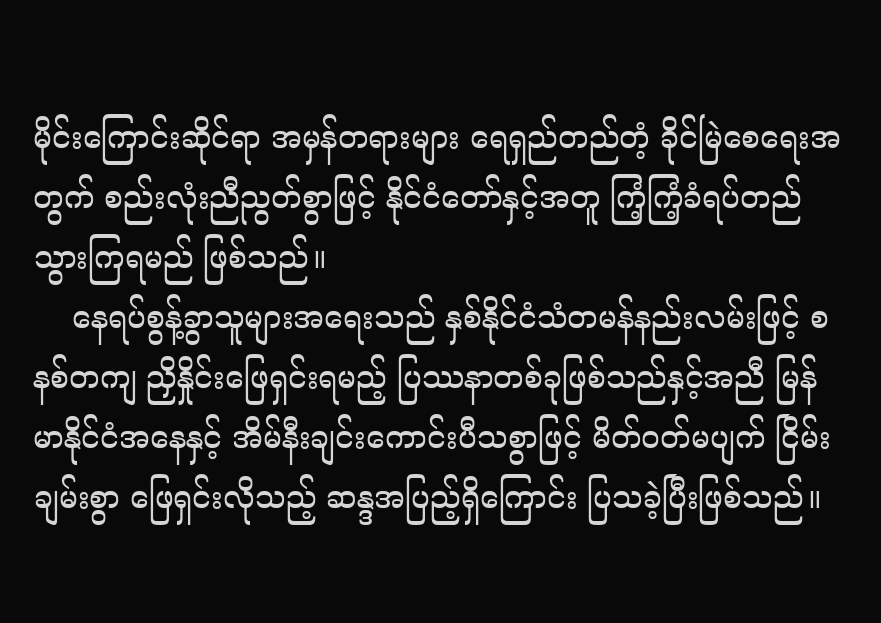မိုင်းကြောင်းဆိုင်ရာ အမှန်တရားများ ရေရှည်တည်တံ့ ခိုင်မြဲစေရေးအတွက် စည်းလုံးညီညွတ်စွာဖြင့် နိုင်ငံတော်နှင့်အတူ ကြံ့ကြံ့ခံရပ်တည်သွားကြရမည် ဖြစ်သည်။
    နေရပ်စွန့်ခွာသူများအရေးသည် နှစ်နိုင်ငံသံတမန်နည်းလမ်းဖြင့် စနစ်တကျ ညှိနှိုင်းဖြေရှင်းရမည့် ပြဿနာတစ်ခုဖြစ်သည်နှင့်အညီ မြန်မာနိုင်ငံအနေနှင့် အိမ်နီးချင်းကောင်းပီသစွာဖြင့် မိတ်ဝတ်မပျက် ငြိမ်းချမ်းစွာ ဖြေရှင်းလိုသည့် ဆန္ဒအပြည့်ရှိကြောင်း ပြသခဲ့ပြီးဖြစ်သည်။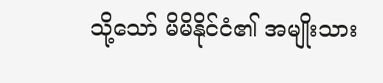သို့သော် မိမိနိုင်ငံ၏ အမျိုးသား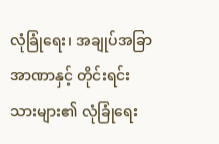လုံခြုံရေး၊ အချုပ်အခြာအာဏာနှင့် တိုင်းရင်းသားများ၏ လုံခြုံရေး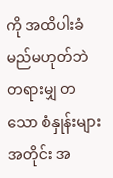ကို အထိပါးခံမည်မဟုတ်ဘဲ တရားမျှ တသော စံနှုန်းများအတိုင်း အ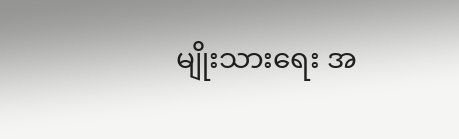မျိုးသားရေး အ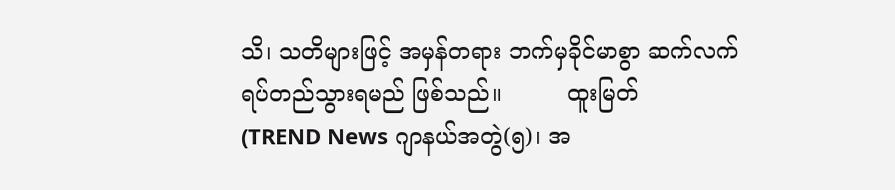သိ၊ သတိများဖြင့် အမှန်တရား ဘက်မှခိုင်မာစွာ ဆက်လက်ရပ်တည်သွားရမည် ဖြစ်သည်။         ထူးမြတ်
(TREND News ဂျာနယ်အတွဲ(၅)၊ အ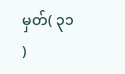မှတ်( ၃၁ )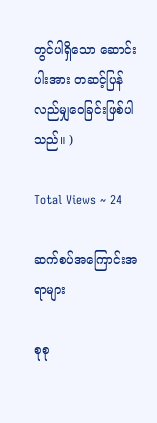တွင်ပါရှိသော ဆောင်းပါးအား တဆင့်ပြန်လည်မျှဝေခြင်းဖြစ်ပါသည်။ )

Total Views ~ 24

ဆက်စပ်အကြောင်းအရာများ

စုစု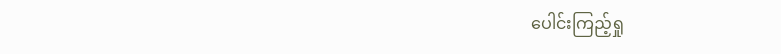ပေါင်းကြည့်ရှု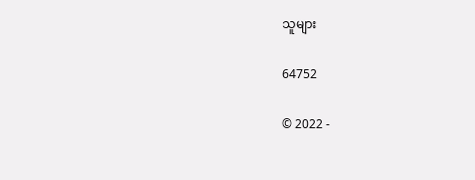သူများ

64752

© 2022 -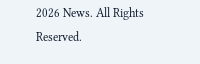2026 News. All Rights Reserved.